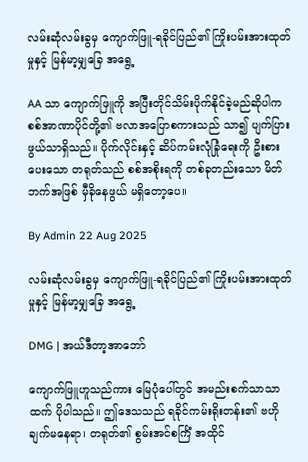လမ်းဆုံလမ်းခွမှ ကျောက်ဖြူ-ရခိုင်ပြည်၏ ကြိုးပမ်းအားထုတ်မှုနှင့် မြန်မာ့မျှခြေ အရွေ့

AA သာ ကျောက်ဖြူကို အပြီးတိုင်သိမ်းပိုက်နိုင်ခဲ့မည်ဆိုပါက စစ်အာဏာပိုင်တို့၏ ဗလာအပြောစကားသည် သာ၍ ပျက်ပြားဖွယ်သာရှိသည်။ ပိုက်လိုင်းနှင့် ဆိပ်ကမ်းလုံခြုံရေးကို ဦးစားပေးသော တရုတ်သည် စစ်အစိုးရကို တစ်ခုတည်းသော မိတ်ဘက်အဖြစ် မှီခိုနေဖွယ် မရှိတော့ပေ။

By Admin 22 Aug 2025

လမ်းဆုံလမ်းခွမှ ကျောက်ဖြူ-ရခိုင်ပြည်၏ ကြိုးပမ်းအားထုတ်မှုနှင့် မြန်မာ့မျှခြေ အရွေ့

DMG | အယ်ဒီတာ့အာဘော်

ကျောက်ဖြူဟူသည်ကား မြေပုံပေါ်တွင် အမည်းစက်သာသာထက် ပိုပါသည်။ ဤဒေသသည် ရခိုင်ကမ်းရိုးတန်း၏ ဗဟိုချက်မနေရာ၊ တရုတ်၏ စွမ်းအင်စင်္ကြံ အထိုင်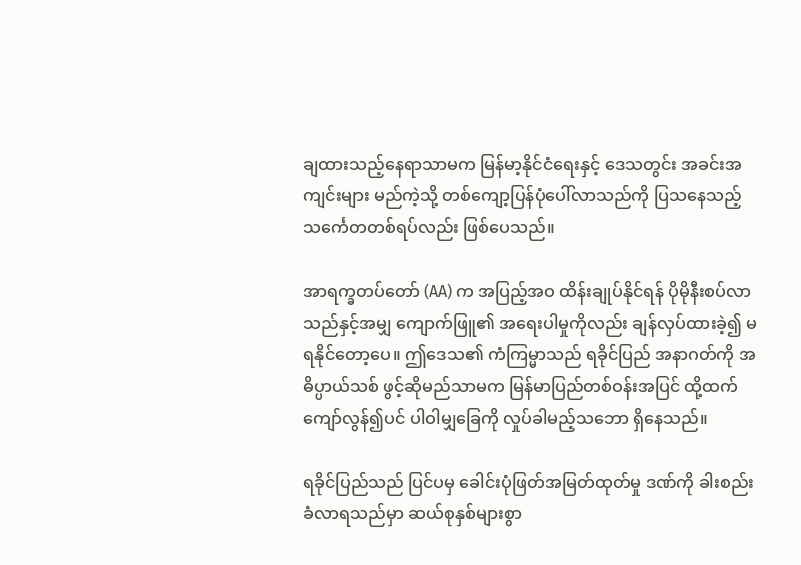ချထားသည့်နေရာသာမက မြန်မာ့နိုင်ငံရေးနှင့် ဒေသတွင်း အခင်းအကျင်းများ မည်ကဲ့သို့ တစ်ကျော့ပြန်ပုံပေါ်လာသည်ကို ပြသနေသည့် သင်္ကေတတစ်ရပ်လည်း ဖြစ်ပေသည်။

အာရက္ခတပ်တော် (AA) က အပြည့်အဝ ထိန်းချုပ်နိုင်ရန် ပိုမိုနီးစပ်လာသည်နှင့်အမျှ ကျောက်ဖြူ၏ အရေးပါမှုကိုလည်း ချန်လှပ်ထားခဲ့၍ မရနိုင်တော့ပေ။ ဤဒေသ၏ ကံကြမ္မာသည် ရခိုင်ပြည် အနာဂတ်ကို အဓိပ္ပာယ်သစ် ဖွင့်ဆိုမည်သာမက မြန်မာပြည်တစ်ဝန်းအပြင် ထို့ထက်ကျော်လွန်၍ပင် ပါဝါမျှခြေကို လှုပ်ခါမည့်သဘော ရှိနေသည်။

ရခိုင်ပြည်သည် ပြင်ပမှ ခေါင်းပုံဖြတ်အမြတ်ထုတ်မှု ဒဏ်ကို ခါးစည်းခံလာရသည်မှာ ဆယ်စုနှစ်များစွာ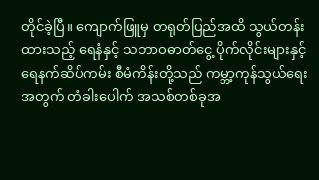တိုင်ခဲ့ပြီ။ ကျောက်ဖြူမှ တရုတ်ပြည်အထိ သွယ်တန်းထားသည့် ရေနံနှင့် သဘာဝဓာတ်ငွေ့ ပိုက်လိုင်းများနှင့် ရေနက်ဆိပ်ကမ်း စီမံကိန်းတို့သည် ကမ္ဘာ့ကုန်သွယ်ရေးအတွက် တံခါးပေါက် အသစ်တစ်ခုအ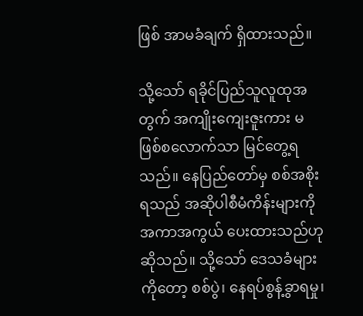ဖြစ် အာမခံချက် ရှိထားသည်။

သို့သော် ရခိုင်ပြည်သူလူထုအတွက် အကျိုးကျေးဇူးကား မဖြစ်စလောက်သာ မြင်တွေ့ရသည်။ နေပြည်တော်မှ စစ်အစိုးရသည် အဆိုပါစီမံကိန်းများကို အကာအကွယ် ပေးထားသည်ဟု ဆိုသည်။ သို့သော် ဒေသခံများကိုတော့ စစ်ပွဲ၊ နေရပ်စွန့်ခွာရမှု၊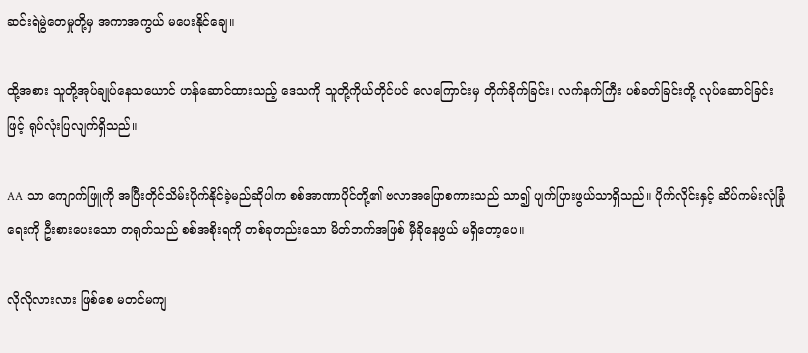ဆင်းရဲမွဲတေမှုတို့မှ အကာအကွယ် မပေးနိုင်ချေ။

ထို့အစား သူတို့အုပ်ချုပ်နေသယောင် ဟန်ဆောင်ထားသည့် ဒေသကို သူတို့ကိုယ်တိုင်ပင် လေကြောင်းမှ တိုက်ခိုက်ခြင်း၊ လက်နက်ကြီး ပစ်ခတ်ခြင်းတို့ လုပ်ဆောင်ခြင်းဖြင့် ရုပ်လုံးပြလျက်ရှိသည်။

AA သာ ကျောက်ဖြူကို အပြီးတိုင်သိမ်းပိုက်နိုင်ခဲ့မည်ဆိုပါက စစ်အာဏာပိုင်တို့၏ ဗလာအပြောစကားသည် သာ၍ ပျက်ပြားဖွယ်သာရှိသည်။ ပိုက်လိုင်းနှင့် ဆိပ်ကမ်းလုံခြုံရေးကို ဦးစားပေးသော တရုတ်သည် စစ်အစိုးရကို တစ်ခုတည်းသော မိတ်ဘက်အဖြစ် မှီခိုနေဖွယ် မရှိတော့ပေ။

လိုလိုလားလား ဖြစ်စေ မတင်မကျ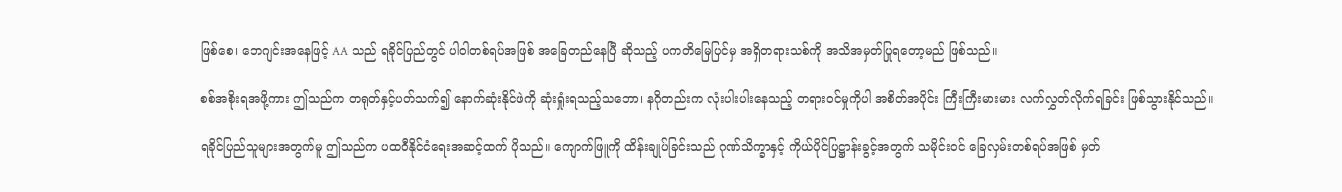ဖြစ်စေ၊ ဘေဂျင်းအနေဖြင့် AA သည် ရခိုင်ပြည်တွင် ပါဝါတစ်ရပ်အဖြစ် အခြေတည်နေပြီ ဆိုသည့် ပကတိမြေပြင်မှ အရှိတရားသစ်ကို အသိအမှတ်ပြုရတော့မည် ဖြစ်သည်။

စစ်အစိုးရအဖို့ကား ဤသည်က တရုတ်နှင့်ပတ်သက်၍ နောက်ဆုံးနိုင်ဖဲကို ဆုံးရှုံးရသည့်သဘော၊ နဂိုတည်းက လုံးပါးပါးနေသည့် တရားဝင်မှုကိုပါ အစိတ်အပိုင်း ကြီးကြီးမားမား လက်လွှတ်လိုက်ရခြင်း ဖြစ်သွားနိုင်သည်။

ရခိုင်ပြည်သူများအတွက်မူ ဤသည်က ပထဝီနိုင်ငံရေးအဆင့်ထက် ပိုသည်။ ကျောက်ဖြူကို ထိန်းချုပ်ခြင်းသည် ဂုဏ်သိက္ခာနှင့် ကိုယ်ပိုင်ပြဋ္ဌာန်းခွင့်အတွက် သမိုင်းဝင် ခြေလှမ်းတစ်ရပ်အဖြစ် မှတ်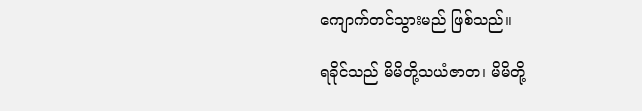ကျောက်တင်သွားမည် ဖြစ်သည်။

ရခိုင်သည် မိမိတို့သယံဇာတ၊ မိမိတို့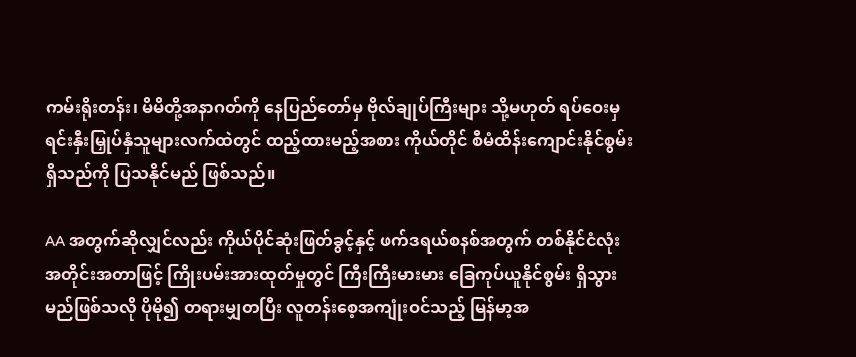ကမ်းရိုးတန်း၊ မိမိတို့အနာဂတ်ကို နေပြည်တော်မှ ဗိုလ်ချုပ်ကြီးများ သို့မဟုတ် ရပ်ဝေးမှ ရင်းနှီးမြှုပ်နှံသူများလက်ထဲတွင် ထည့်ထားမည့်အစား ကိုယ်တိုင် စီမံထိန်းကျောင်းနိုင်စွမ်း ရှိသည်ကို ပြသနိုင်မည် ဖြစ်သည်။

AA အတွက်ဆိုလျှင်လည်း ကိုယ်ပိုင်ဆုံးဖြတ်ခွင့်နှင့် ဖက်ဒရယ်စနစ်အတွက် တစ်နိုင်ငံလုံး အတိုင်းအတာဖြင့် ကြိုးပမ်းအားထုတ်မှုတွင် ကြီးကြီးမားမား ခြေကုပ်ယူနိုင်စွမ်း ရှိသွားမည်ဖြစ်သလို ပိုမို၍ တရားမျှတပြီး လူတန်းစေ့အကျုံးဝင်သည့် မြန်မာ့အ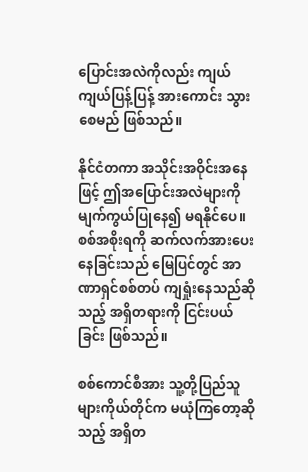ပြောင်းအလဲကိုလည်း ကျယ်ကျယ်ပြန့်ပြန့် အားကောင်း သွားစေမည် ဖြစ်သည်။

နိုင်ငံတကာ အသိုင်းအဝိုင်းအနေဖြင့် ဤအပြောင်းအလဲများကို မျက်ကွယ်ပြုနေ၍ မရနိုင်ပေ။ စစ်အစိုးရကို ဆက်လက်အားပေးနေခြင်းသည် မြေပြင်တွင် အာဏာရှင်စစ်တပ် ကျရှုံးနေသည်ဆိုသည့် အရှိတရားကို ငြင်းပယ်ခြင်း ဖြစ်သည်။

စစ်ကောင်စီအား သူ့တို့ပြည်သူများကိုယ်တိုင်က မယုံကြတော့ဆိုသည့် အရှိတ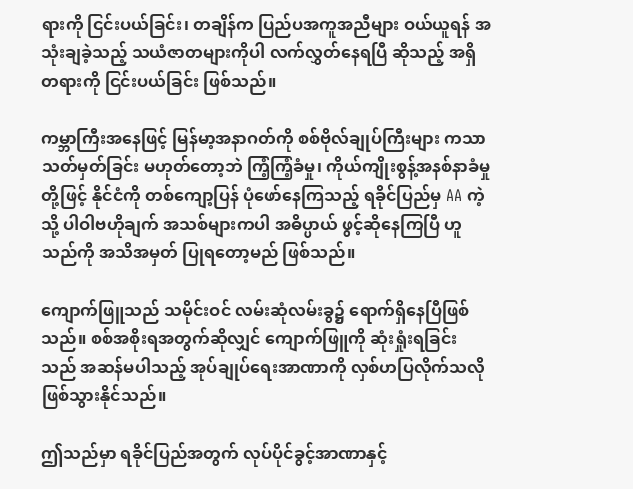ရားကို ငြင်းပယ်ခြင်း၊ တချိန်က ပြည်ပအကူအညီများ ဝယ်ယူရန် အသုံးချခဲ့သည့် သယံဇာတများကိုပါ လက်လွှတ်နေရပြီ ဆိုသည့် အရှိတရားကို ငြင်းပယ်ခြင်း ဖြစ်သည်။

ကမ္ဘာကြီးအနေဖြင့် မြန်မာ့အနာဂတ်ကို စစ်ဗိုလ်ချုပ်ကြီးများ ကသာ သတ်မှတ်ခြင်း မဟုတ်တော့ဘဲ ကြံ့ကြံ့ခံမှု၊ ကိုယ်ကျိုးစွန့်အနစ်နာခံမှုတို့ဖြင့် နိုင်ငံကို တစ်ကျော့ပြန် ပုံဖော်နေကြသည့် ရခိုင်ပြည်မှ AA ကဲ့သို့ ပါဝါဗဟိုချက် အသစ်များကပါ အဓိပ္ပာယ် ဖွင့်ဆိုနေကြပြီ ဟူသည်ကို အသိအမှတ် ပြုရတော့မည် ဖြစ်သည်။

ကျောက်ဖြူသည် သမိုင်းဝင် လမ်းဆုံလမ်းခွ၌ ရောက်ရှိနေပြီဖြစ်သည်။ စစ်အစိုးရအတွက်ဆိုလျှင် ကျောက်ဖြူကို ဆုံးရှုံးရခြင်းသည် အဆန်မပါသည့် အုပ်ချုပ်ရေးအာဏာကို လှစ်ဟပြလိုက်သလို ဖြစ်သွားနိုင်သည်။

ဤသည်မှာ ရခိုင်ပြည်အတွက် လုပ်ပိုင်ခွင့်အာဏာနှင့်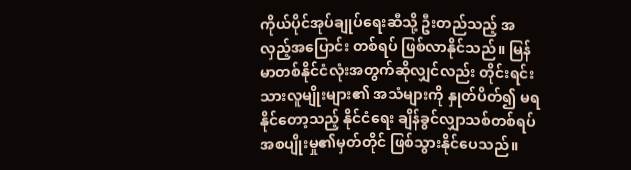ကိုယ်ပိုင်အုပ်ချုပ်ရေးဆီသို့ ဦးတည်သည့် အလှည့်အပြောင်း တစ်ရပ် ဖြစ်လာနိုင်သည်။ မြန်မာတစ်နိုင်ငံလုံးအတွက်ဆိုလျှင်လည်း တိုင်းရင်းသားလူမျိုးများ၏ အသံများကို နှုတ်ပိတ်၍ မရနိုင်တော့သည့် နိုင်ငံရေး ချိန်ခွင်လျှာသစ်တစ်ရပ် အစပျိုးမှု၏မှတ်တိုင် ဖြစ်သွားနိုင်ပေသည်။